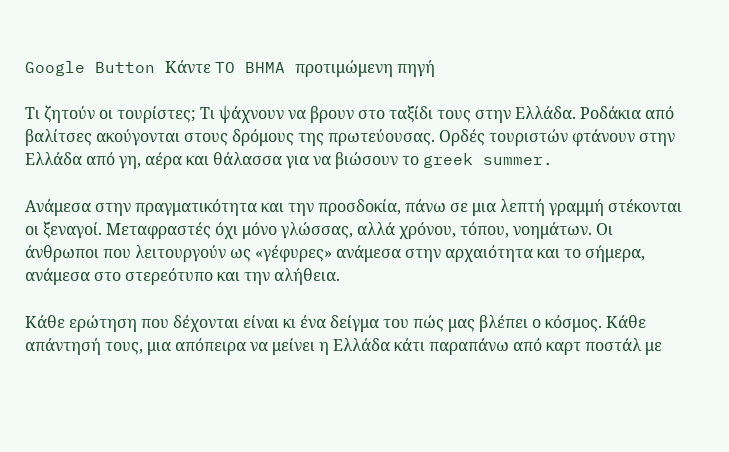Google Button Κάντε TO BHMA προτιμώμενη πηγή

Τι ζητούν οι τουρίστες; Τι ψάχνουν να βρουν στο ταξίδι τους στην Ελλάδα. Ροδάκια από βαλίτσες ακούγονται στους δρόμους της πρωτεύουσας. Ορδές τουριστών φτάνουν στην Ελλάδα από γη, αέρα και θάλασσα για να βιώσουν το greek summer.

Ανάμεσα στην πραγματικότητα και την προσδοκία, πάνω σε μια λεπτή γραμμή στέκονται οι ξεναγοί. Μεταφραστές όχι μόνο γλώσσας, αλλά χρόνου, τόπου, νοημάτων. Οι άνθρωποι που λειτουργούν ως «γέφυρες» ανάμεσα στην αρχαιότητα και το σήμερα, ανάμεσα στο στερεότυπο και την αλήθεια.

Κάθε ερώτηση που δέχονται είναι κι ένα δείγμα του πώς μας βλέπει ο κόσμος. Κάθε απάντησή τους, μια απόπειρα να μείνει η Ελλάδα κάτι παραπάνω από καρτ ποστάλ με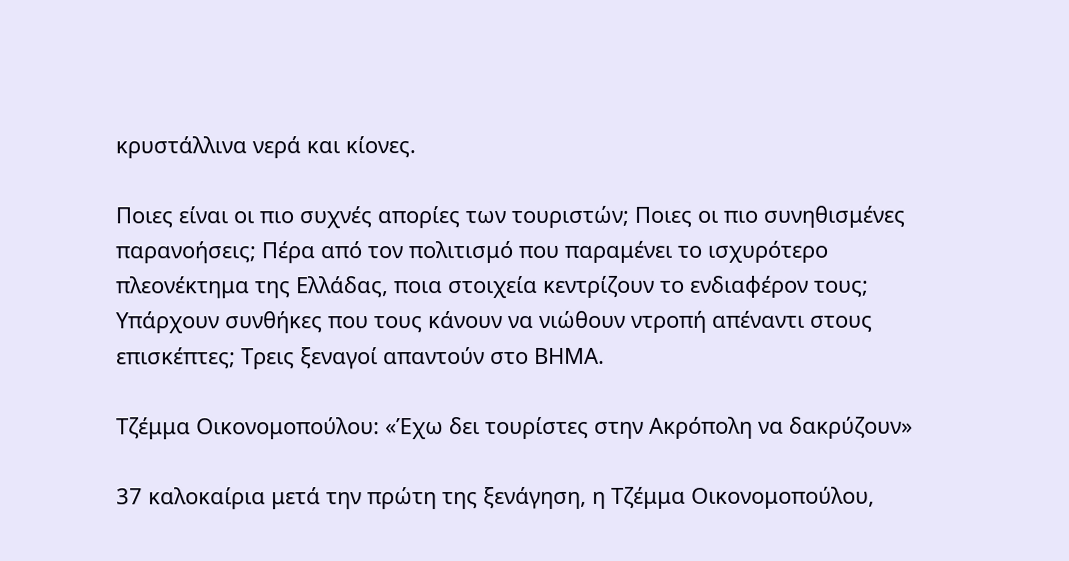κρυστάλλινα νερά και κίονες.

Ποιες είναι οι πιο συχνές απορίες των τουριστών; Ποιες οι πιο συνηθισμένες παρανοήσεις; Πέρα από τον πολιτισμό που παραμένει το ισχυρότερο πλεονέκτημα της Ελλάδας, ποια στοιχεία κεντρίζουν το ενδιαφέρον τους; Υπάρχουν συνθήκες που τους κάνουν να νιώθουν ντροπή απέναντι στους επισκέπτες; Τρεις ξεναγοί απαντούν στο ΒΗΜΑ.

Τζέμμα Οικονομοπούλου: «Έχω δει τουρίστες στην Ακρόπολη να δακρύζουν»

37 καλοκαίρια μετά την πρώτη της ξενάγηση, η Τζέμμα Οικονομοπούλου,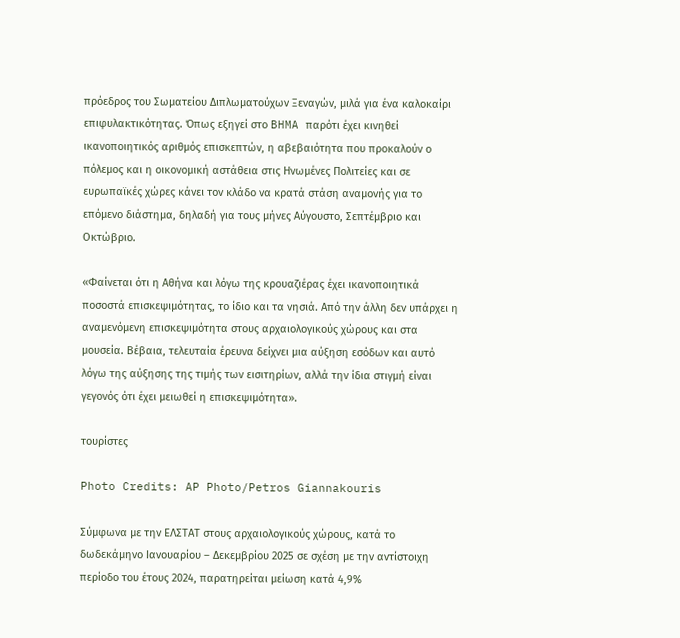πρόεδρος του Σωματείου Διπλωματούχων Ξεναγών, μιλά για ένα καλοκαίρι επιφυλακτικότητας. Όπως εξηγεί στο BHMA παρότι έχει κινηθεί ικανοποιητικός αριθμός επισκεπτών, η αβεβαιότητα που προκαλούν ο πόλεμος και η οικονομική αστάθεια στις Ηνωμένες Πολιτείες και σε ευρωπαϊκές χώρες κάνει τον κλάδο να κρατά στάση αναμονής για το επόμενο διάστημα, δηλαδή για τους μήνες Αύγουστο, Σεπτέμβριο και Οκτώβριο.

«Φαίνεται ότι η Αθήνα και λόγω της κρουαζιέρας έχει ικανοποιητικά ποσοστά επισκεψιμότητας, το ίδιο και τα νησιά. Από την άλλη δεν υπάρχει η αναμενόμενη επισκεψιμότητα στους αρχαιολογικούς χώρους και στα μουσεία. Βέβαια, τελευταία έρευνα δείχνει μια αύξηση εσόδων και αυτό λόγω της αύξησης της τιμής των εισιτηρίων, αλλά την ίδια στιγμή είναι γεγονός ότι έχει μειωθεί η επισκεψιμότητα».

τουρίστες

Photo Credits: AP Photo/Petros Giannakouris

Σύμφωνα με την ΕΛΣΤΑΤ στους αρχαιολογικούς χώρους, κατά το δωδεκάμηνο Ιανουαρίου – Δεκεμβρίου 2025 σε σχέση με την αντίστοιχη περίοδο του έτους 2024, παρατηρείται μείωση κατά 4,9%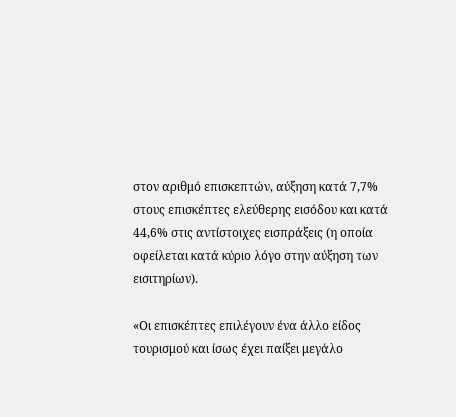στον αριθμό επισκεπτών, αύξηση κατά 7,7% στους επισκέπτες ελεύθερης εισόδου και κατά 44,6% στις αντίστοιχες εισπράξεις (η οποία οφείλεται κατά κύριο λόγο στην αύξηση των εισιτηρίων).

«Οι επισκέπτες επιλέγουν ένα άλλο είδος τουρισμού και ίσως έχει παίξει μεγάλο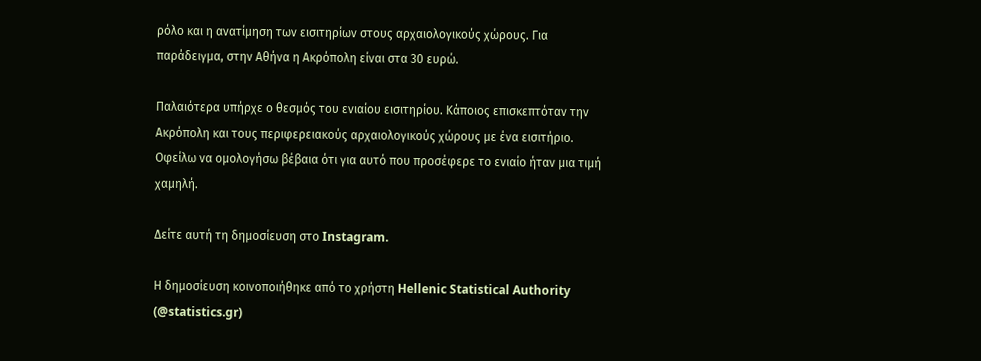ρόλο και η ανατίμηση των εισιτηρίων στους αρχαιολογικούς χώρους. Για παράδειγμα, στην Αθήνα η Ακρόπολη είναι στα 30 ευρώ.

Παλαιότερα υπήρχε ο θεσμός του ενιαίου εισιτηρίου. Κάποιος επισκεπτόταν την Ακρόπολη και τους περιφερειακούς αρχαιολογικούς χώρους με ένα εισιτήριο. Οφείλω να ομολογήσω βέβαια ότι για αυτό που προσέφερε το ενιαίο ήταν μια τιμή χαμηλή.

Δείτε αυτή τη δημοσίευση στο Instagram.

Η δημοσίευση κοινοποιήθηκε από το χρήστη Hellenic Statistical Authority (@statistics.gr)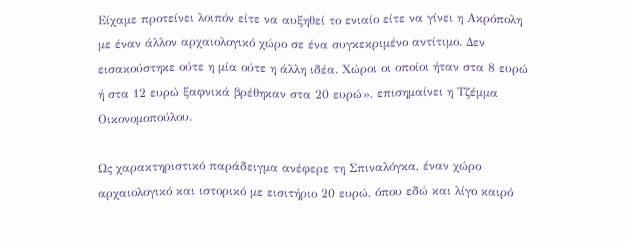Είχαμε προτείνει λοιπόν είτε να αυξηθεί το ενιαίο είτε να γίνει η Ακρόπολη με έναν άλλον αρχαιολογικό χώρο σε ένα συγκεκριμένο αντίτιμο. Δεν εισακούστηκε ούτε η μία ούτε η άλλη ιδέα. Χώροι οι οποίοι ήταν στα 8 ευρώ ή στα 12 ευρώ ξαφνικά βρέθηκαν στα 20 ευρώ», επισημαίνει η Τζέμμα Οικονομοπούλου.

Ως χαρακτηριστικό παράδειγμα ανέφερε τη Σπιναλόγκα, έναν χώρο αρχαιολογικό και ιστορικό με εισιτήριο 20 ευρώ, όπου εδώ και λίγο καιρό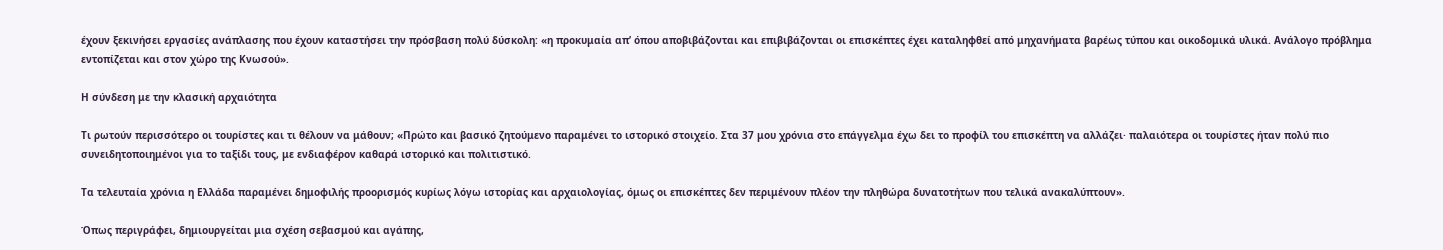έχουν ξεκινήσει εργασίες ανάπλασης που έχουν καταστήσει την πρόσβαση πολύ δύσκολη: «η προκυμαία απ’ όπου αποβιβάζονται και επιβιβάζονται οι επισκέπτες έχει καταληφθεί από μηχανήματα βαρέως τύπου και οικοδομικά υλικά. Ανάλογο πρόβλημα εντοπίζεται και στον χώρο της Κνωσού».

Η σύνδεση με την κλασική αρχαιότητα

Τι ρωτούν περισσότερο οι τουρίστες και τι θέλουν να μάθουν; «Πρώτο και βασικό ζητούμενο παραμένει το ιστορικό στοιχείο. Στα 37 μου χρόνια στο επάγγελμα έχω δει το προφίλ του επισκέπτη να αλλάζει· παλαιότερα οι τουρίστες ήταν πολύ πιο συνειδητοποιημένοι για το ταξίδι τους, με ενδιαφέρον καθαρά ιστορικό και πολιτιστικό.

Τα τελευταία χρόνια η Ελλάδα παραμένει δημοφιλής προορισμός κυρίως λόγω ιστορίας και αρχαιολογίας, όμως οι επισκέπτες δεν περιμένουν πλέον την πληθώρα δυνατοτήτων που τελικά ανακαλύπτουν».

Όπως περιγράφει, δημιουργείται μια σχέση σεβασμού και αγάπης,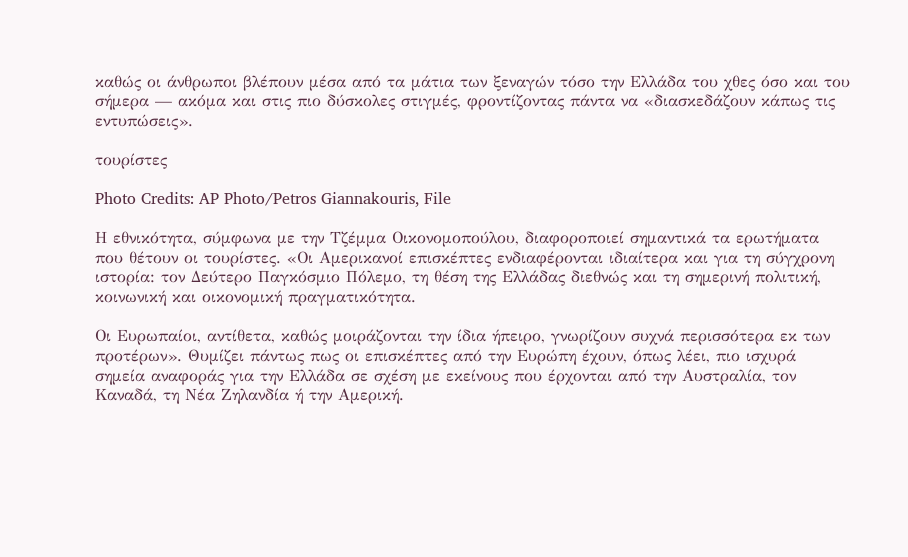καθώς οι άνθρωποι βλέπουν μέσα από τα μάτια των ξεναγών τόσο την Ελλάδα του χθες όσο και του σήμερα — ακόμα και στις πιο δύσκολες στιγμές, φροντίζοντας πάντα να «διασκεδάζουν κάπως τις εντυπώσεις».

τουρίστες

Photo Credits: AP Photo/Petros Giannakouris, File

Η εθνικότητα, σύμφωνα με την Τζέμμα Οικονομοπούλου, διαφοροποιεί σημαντικά τα ερωτήματα που θέτουν οι τουρίστες. «Οι Αμερικανοί επισκέπτες ενδιαφέρονται ιδιαίτερα και για τη σύγχρονη ιστορία: τον Δεύτερο Παγκόσμιο Πόλεμο, τη θέση της Ελλάδας διεθνώς και τη σημερινή πολιτική, κοινωνική και οικονομική πραγματικότητα.

Οι Ευρωπαίοι, αντίθετα, καθώς μοιράζονται την ίδια ήπειρο, γνωρίζουν συχνά περισσότερα εκ των προτέρων». Θυμίζει πάντως πως οι επισκέπτες από την Ευρώπη έχουν, όπως λέει, πιο ισχυρά σημεία αναφοράς για την Ελλάδα σε σχέση με εκείνους που έρχονται από την Αυστραλία, τον Καναδά, τη Νέα Ζηλανδία ή την Αμερική.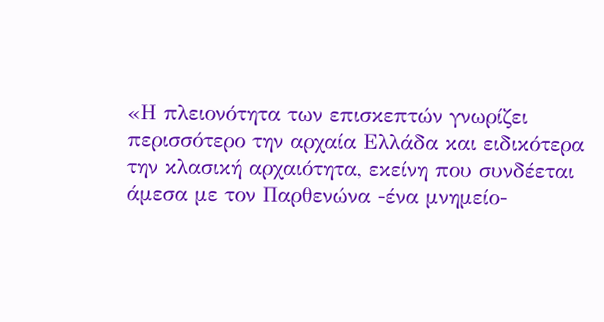«Η πλειονότητα των επισκεπτών γνωρίζει περισσότερο την αρχαία Ελλάδα και ειδικότερα την κλασική αρχαιότητα, εκείνη που συνδέεται άμεσα με τον Παρθενώνα -ένα μνημείο-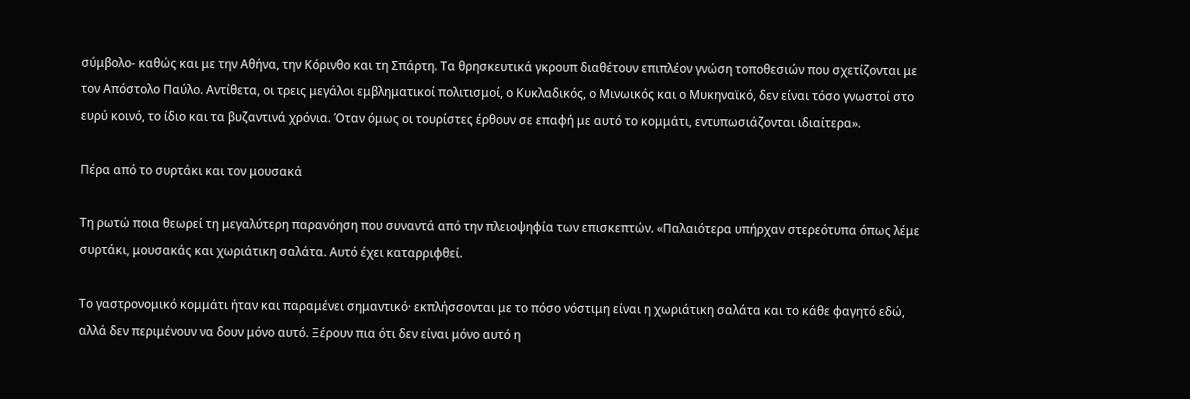σύμβολο- καθώς και με την Αθήνα, την Κόρινθο και τη Σπάρτη. Τα θρησκευτικά γκρουπ διαθέτουν επιπλέον γνώση τοποθεσιών που σχετίζονται με τον Απόστολο Παύλο. Αντίθετα, οι τρεις μεγάλοι εμβληματικοί πολιτισμοί, ο Κυκλαδικός, ο Μινωικός και ο Μυκηναϊκό, δεν είναι τόσο γνωστοί στο ευρύ κοινό, το ίδιο και τα βυζαντινά χρόνια. Όταν όμως οι τουρίστες έρθουν σε επαφή με αυτό το κομμάτι, εντυπωσιάζονται ιδιαίτερα».

Πέρα από το συρτάκι και τον μουσακά

Τη ρωτώ ποια θεωρεί τη μεγαλύτερη παρανόηση που συναντά από την πλειοψηφία των επισκεπτών. «Παλαιότερα υπήρχαν στερεότυπα όπως λέμε συρτάκι, μουσακάς και χωριάτικη σαλάτα. Αυτό έχει καταρριφθεί.

Το γαστρονομικό κομμάτι ήταν και παραμένει σημαντικό· εκπλήσσονται με το πόσο νόστιμη είναι η χωριάτικη σαλάτα και το κάθε φαγητό εδώ, αλλά δεν περιμένουν να δουν μόνο αυτό. Ξέρουν πια ότι δεν είναι μόνο αυτό η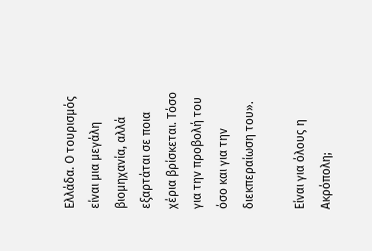Ελλάδα. Ο τουρισμός είναι μια μεγάλη βιομηχανία, αλλά εξαρτάται σε ποια χέρια βρίσκεται. Τόσο για την προβολή του όσο και για την διεκπεραίωση του».

Είναι για όλους η Ακρόπολη;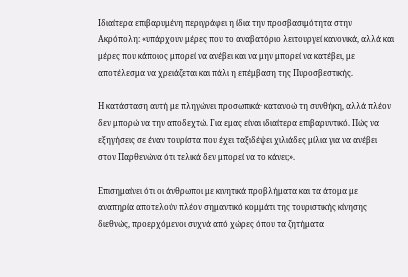Ιδιαίτερα επιβαρυμένη περιγράφει η ίδια την προσβασιμότητα στην Ακρόπολη: «υπάρχουν μέρες που το αναβατόριο λειτουργεί κανονικά, αλλά και μέρες που κάποιος μπορεί να ανέβει και να μην μπορεί να κατέβει, με αποτέλεσμα να χρειάζεται και πάλι η επέμβαση της Πυροσβεστικής.

Η κατάσταση αυτή με πληγώνει προσωπικά· κατανοώ τη συνθήκη, αλλά πλέον δεν μπορώ να την αποδεχτώ. Για εμας είναι ιδιαίτερα επιβαρυντικό. Πώς να εξηγήσεις σε έναν τουρίστα που έχει ταξιδέψει χιλιάδες μίλια για να ανέβει στον Παρθενώνα ότι τελικά δεν μπορεί να το κάνει;».

Επισημαίνει ότι οι άνθρωποι με κινητικά προβλήματα και τα άτομα με αναπηρία αποτελούν πλέον σημαντικό κομμάτι της τουριστικής κίνησης διεθνώς, προερχόμενοι συχνά από χώρες όπου τα ζητήματα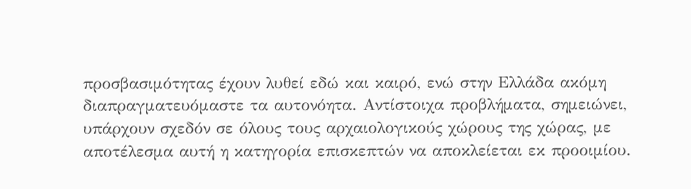προσβασιμότητας έχουν λυθεί εδώ και καιρό, ενώ στην Ελλάδα ακόμη διαπραγματευόμαστε τα αυτονόητα. Αντίστοιχα προβλήματα, σημειώνει, υπάρχουν σχεδόν σε όλους τους αρχαιολογικούς χώρους της χώρας, με αποτέλεσμα αυτή η κατηγορία επισκεπτών να αποκλείεται εκ προοιμίου.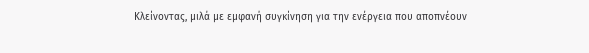Κλείνοντας, μιλά με εμφανή συγκίνηση για την ενέργεια που αποπνέουν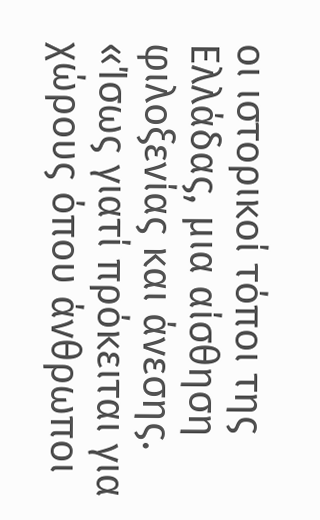οι ιστορικοί τόποι της Ελλάδας, μια αίσθηση φιλοξενίας και άνεσης. «Ίσως γιατί πρόκειται για χώρους όπου άνθρωποι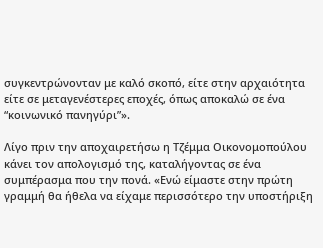συγκεντρώνονταν με καλό σκοπό, είτε στην αρχαιότητα είτε σε μεταγενέστερες εποχές, όπως αποκαλώ σε ένα “κοινωνικό πανηγύρι”».

Λίγο πριν την αποχαιρετήσω η Τζέμμα Οικονομοπούλου κάνει τον απολογισμό της, καταλήγοντας σε ένα συμπέρασμα που την πονά. «Ενώ είμαστε στην πρώτη γραμμή θα ήθελα να είχαμε περισσότερο την υποστήριξη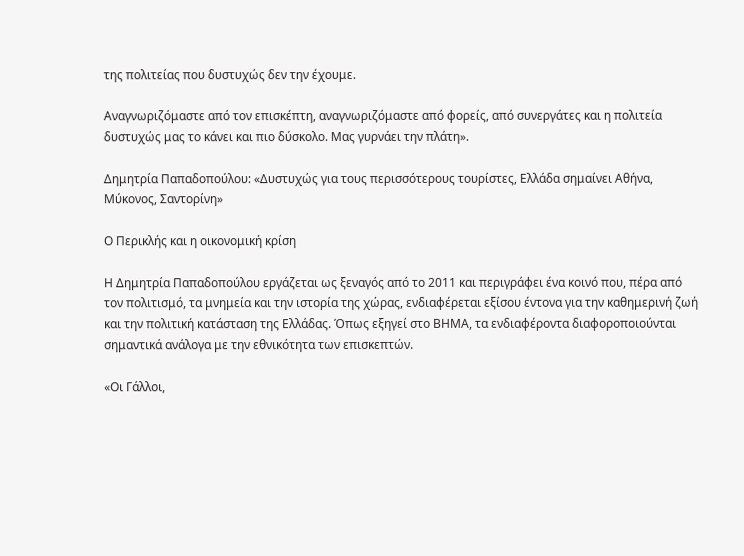της πολιτείας που δυστυχώς δεν την έχουμε.

Αναγνωριζόμαστε από τον επισκέπτη, αναγνωριζόμαστε από φορείς, από συνεργάτες και η πολιτεία δυστυχώς μας το κάνει και πιο δύσκολο. Μας γυρνάει την πλάτη».

Δημητρία Παπαδοπούλου: «Δυστυχώς για τους περισσότερους τουρίστες, Ελλάδα σημαίνει Αθήνα, Μύκονος, Σαντορίνη»

Ο Περικλής και η οικονομική κρίση

Η Δημητρία Παπαδοπούλου εργάζεται ως ξεναγός από το 2011 και περιγράφει ένα κοινό που, πέρα από τον πολιτισμό, τα μνημεία και την ιστορία της χώρας, ενδιαφέρεται εξίσου έντονα για την καθημερινή ζωή και την πολιτική κατάσταση της Ελλάδας. Όπως εξηγεί στο ΒΗΜΑ, τα ενδιαφέροντα διαφοροποιούνται σημαντικά ανάλογα με την εθνικότητα των επισκεπτών.

«Οι Γάλλοι,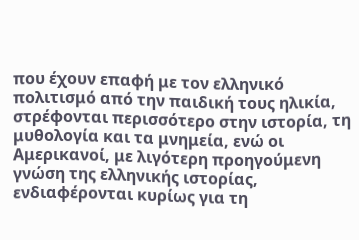που έχουν επαφή με τον ελληνικό πολιτισμό από την παιδική τους ηλικία, στρέφονται περισσότερο στην ιστορία, τη μυθολογία και τα μνημεία, ενώ οι Αμερικανοί, με λιγότερη προηγούμενη γνώση της ελληνικής ιστορίας, ενδιαφέρονται κυρίως για τη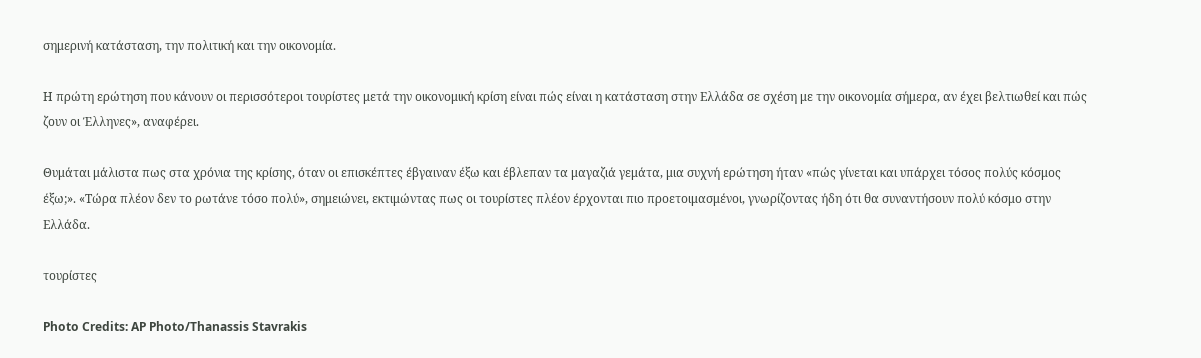σημερινή κατάσταση, την πολιτική και την οικονομία.

Η πρώτη ερώτηση που κάνουν οι περισσότεροι τουρίστες μετά την οικονομική κρίση είναι πώς είναι η κατάσταση στην Ελλάδα σε σχέση με την οικονομία σήμερα, αν έχει βελτιωθεί και πώς ζουν οι Έλληνες», αναφέρει.

Θυμάται μάλιστα πως στα χρόνια της κρίσης, όταν οι επισκέπτες έβγαιναν έξω και έβλεπαν τα μαγαζιά γεμάτα, μια συχνή ερώτηση ήταν «πώς γίνεται και υπάρχει τόσος πολύς κόσμος έξω;». «Τώρα πλέον δεν το ρωτάνε τόσο πολύ», σημειώνει, εκτιμώντας πως οι τουρίστες πλέον έρχονται πιο προετοιμασμένοι, γνωρίζοντας ήδη ότι θα συναντήσουν πολύ κόσμο στην Ελλάδα.

τουρίστες

Photo Credits: AP Photo/Thanassis Stavrakis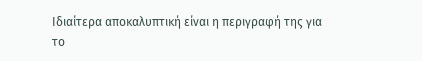Ιδιαίτερα αποκαλυπτική είναι η περιγραφή της για το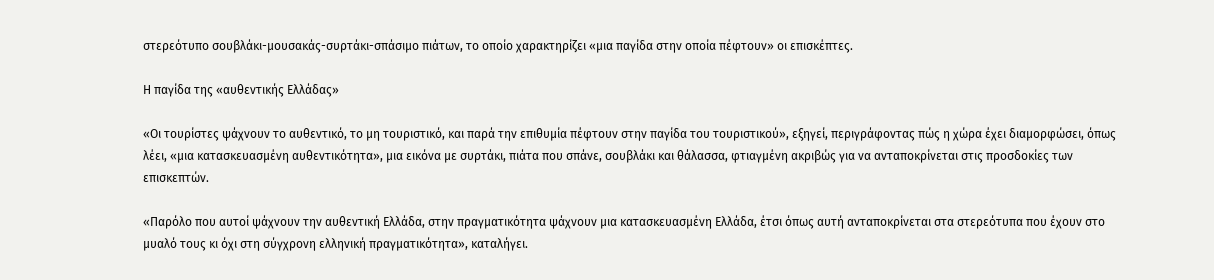στερεότυπο σουβλάκι-μουσακάς-συρτάκι-σπάσιμο πιάτων, το οποίο χαρακτηρίζει «μια παγίδα στην οποία πέφτουν» οι επισκέπτες.

Η παγίδα της «αυθεντικής Ελλάδας»

«Οι τουρίστες ψάχνουν το αυθεντικό, το μη τουριστικό, και παρά την επιθυμία πέφτουν στην παγίδα του τουριστικού», εξηγεί, περιγράφοντας πώς η χώρα έχει διαμορφώσει, όπως λέει, «μια κατασκευασμένη αυθεντικότητα», μια εικόνα με συρτάκι, πιάτα που σπάνε, σουβλάκι και θάλασσα, φτιαγμένη ακριβώς για να ανταποκρίνεται στις προσδοκίες των επισκεπτών.

«Παρόλο που αυτοί ψάχνουν την αυθεντική Ελλάδα, στην πραγματικότητα ψάχνουν μια κατασκευασμένη Ελλάδα, έτσι όπως αυτή ανταποκρίνεται στα στερεότυπα που έχουν στο μυαλό τους κι όχι στη σύγχρονη ελληνική πραγματικότητα», καταλήγει.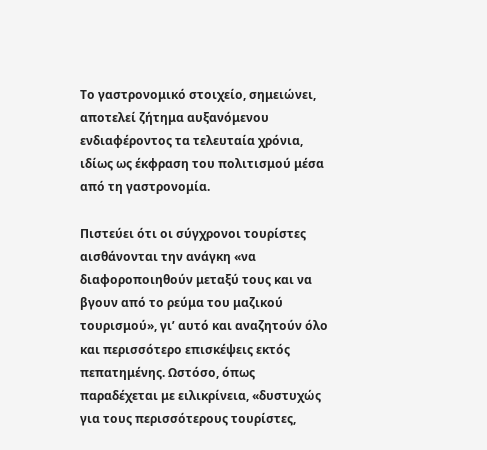Το γαστρονομικό στοιχείο, σημειώνει, αποτελεί ζήτημα αυξανόμενου ενδιαφέροντος τα τελευταία χρόνια, ιδίως ως έκφραση του πολιτισμού μέσα από τη γαστρονομία.

Πιστεύει ότι οι σύγχρονοι τουρίστες αισθάνονται την ανάγκη «να διαφοροποιηθούν μεταξύ τους και να βγουν από το ρεύμα του μαζικού τουρισμού», γι’ αυτό και αναζητούν όλο και περισσότερο επισκέψεις εκτός πεπατημένης. Ωστόσο, όπως παραδέχεται με ειλικρίνεια, «δυστυχώς για τους περισσότερους τουρίστες,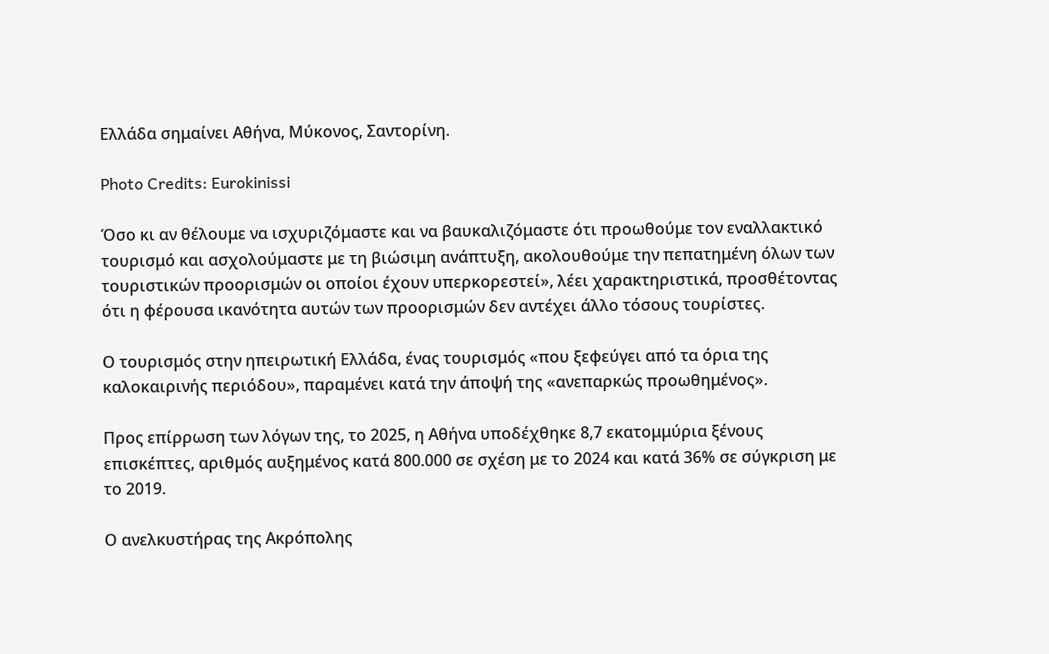Ελλάδα σημαίνει Αθήνα, Μύκονος, Σαντορίνη.

Photo Credits: Eurokinissi

Όσο κι αν θέλουμε να ισχυριζόμαστε και να βαυκαλιζόμαστε ότι προωθούμε τον εναλλακτικό τουρισμό και ασχολούμαστε με τη βιώσιμη ανάπτυξη, ακολουθούμε την πεπατημένη όλων των τουριστικών προορισμών οι οποίοι έχουν υπερκορεστεί», λέει χαρακτηριστικά, προσθέτοντας ότι η φέρουσα ικανότητα αυτών των προορισμών δεν αντέχει άλλο τόσους τουρίστες.

Ο τουρισμός στην ηπειρωτική Ελλάδα, ένας τουρισμός «που ξεφεύγει από τα όρια της καλοκαιρινής περιόδου», παραμένει κατά την άποψή της «ανεπαρκώς προωθημένος».

Προς επίρρωση των λόγων της, το 2025, η Αθήνα υποδέχθηκε 8,7 εκατομμύρια ξένους επισκέπτες, αριθμός αυξημένος κατά 800.000 σε σχέση με το 2024 και κατά 36% σε σύγκριση με το 2019.

Ο ανελκυστήρας της Ακρόπολης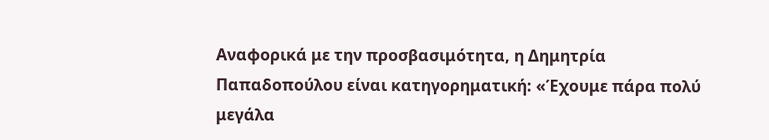Αναφορικά με την προσβασιμότητα, η Δημητρία Παπαδοπούλου είναι κατηγορηματική: «Έχουμε πάρα πολύ μεγάλα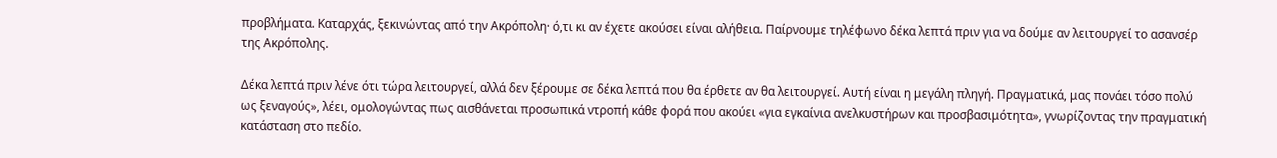προβλήματα. Καταρχάς, ξεκινώντας από την Ακρόπολη· ό,τι κι αν έχετε ακούσει είναι αλήθεια. Παίρνουμε τηλέφωνο δέκα λεπτά πριν για να δούμε αν λειτουργεί το ασανσέρ της Ακρόπολης.

Δέκα λεπτά πριν λένε ότι τώρα λειτουργεί, αλλά δεν ξέρουμε σε δέκα λεπτά που θα έρθετε αν θα λειτουργεί. Αυτή είναι η μεγάλη πληγή. Πραγματικά, μας πονάει τόσο πολύ ως ξεναγούς», λέει, ομολογώντας πως αισθάνεται προσωπικά ντροπή κάθε φορά που ακούει «για εγκαίνια ανελκυστήρων και προσβασιμότητα», γνωρίζοντας την πραγματική κατάσταση στο πεδίο.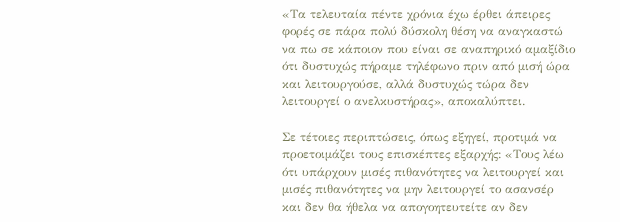«Τα τελευταία πέντε χρόνια έχω έρθει άπειρες φορές σε πάρα πολύ δύσκολη θέση να αναγκαστώ να πω σε κάποιον που είναι σε αναπηρικό αμαξίδιο ότι δυστυχώς πήραμε τηλέφωνο πριν από μισή ώρα και λειτουργούσε, αλλά δυστυχώς τώρα δεν λειτουργεί ο ανελκυστήρας», αποκαλύπτει.

Σε τέτοιες περιπτώσεις, όπως εξηγεί, προτιμά να προετοιμάζει τους επισκέπτες εξαρχής: «Τους λέω ότι υπάρχουν μισές πιθανότητες να λειτουργεί και μισές πιθανότητες να μην λειτουργεί το ασανσέρ και δεν θα ήθελα να απογοητευτείτε αν δεν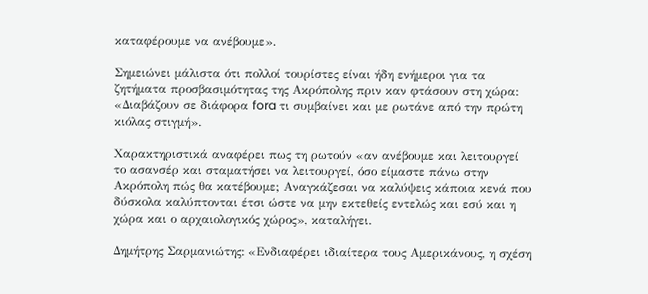καταφέρουμε να ανέβουμε».

Σημειώνει μάλιστα ότι πολλοί τουρίστες είναι ήδη ενήμεροι για τα ζητήματα προσβασιμότητας της Ακρόπολης πριν καν φτάσουν στη χώρα: «Διαβάζουν σε διάφορα fora τι συμβαίνει και με ρωτάνε από την πρώτη κιόλας στιγμή».

Χαρακτηριστικά αναφέρει πως τη ρωτούν «αν ανέβουμε και λειτουργεί το ασανσέρ και σταματήσει να λειτουργεί, όσο είμαστε πάνω στην Ακρόπολη πώς θα κατέβουμε; Αναγκάζεσαι να καλύψεις κάποια κενά που δύσκολα καλύπτονται έτσι ώστε να μην εκτεθείς εντελώς και εσύ και η χώρα και ο αρχαιολογικός χώρος», καταλήγει.

Δημήτρης Σαρμανιώτης: «Ενδιαφέρει ιδιαίτερα τους Αμερικάνους, η σχέση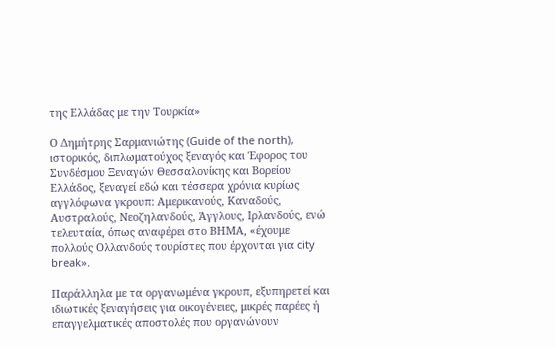της Ελλάδας με την Τουρκία»

Ο Δημήτρης Σαρμανιώτης (Guide of the north), ιστορικός, διπλωματούχος ξεναγός και Έφορος του Συνδέσμου Ξεναγών Θεσσαλονίκης και Βορείου Ελλάδος, ξεναγεί εδώ και τέσσερα χρόνια κυρίως αγγλόφωνα γκρουπ: Αμερικανούς, Καναδούς, Αυστραλούς, Νεοζηλανδούς, Άγγλους, Ιρλανδούς, ενώ τελευταία, όπως αναφέρει στο ΒΗΜΑ, «έχουμε πολλούς Ολλανδούς τουρίστες που έρχονται για city break».

Παράλληλα με τα οργανωμένα γκρουπ, εξυπηρετεί και ιδιωτικές ξεναγήσεις για οικογένειες, μικρές παρέες ή επαγγελματικές αποστολές που οργανώνουν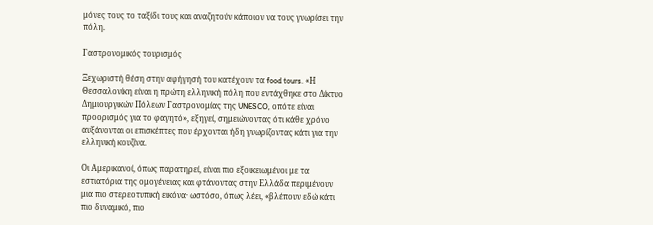μόνες τους το ταξίδι τους και αναζητούν κάποιον να τους γνωρίσει την πόλη.

Γαστρονομικός τουρισμός

Ξεχωριστή θέση στην αφήγησή του κατέχουν τα food tours. «Η Θεσσαλονίκη είναι η πρώτη ελληνική πόλη που εντάχθηκε στο Δίκτυο Δημιουργικών Πόλεων Γαστρονομίας της UNESCO, οπότε είναι προορισμός για το φαγητό», εξηγεί, σημειώνοντας ότι κάθε χρόνο αυξάνονται οι επισκέπτες που έρχονται ήδη γνωρίζοντας κάτι για την ελληνική κουζίνα.

Οι Αμερικανοί, όπως παρατηρεί, είναι πιο εξοικειωμένοι με τα εστιατόρια της ομογένειας και φτάνοντας στην Ελλάδα περιμένουν μια πιο στερεοτυπική εικόνα· ωστόσο, όπως λέει, «βλέπουν εδώ κάτι πιο δυναμικό, πιο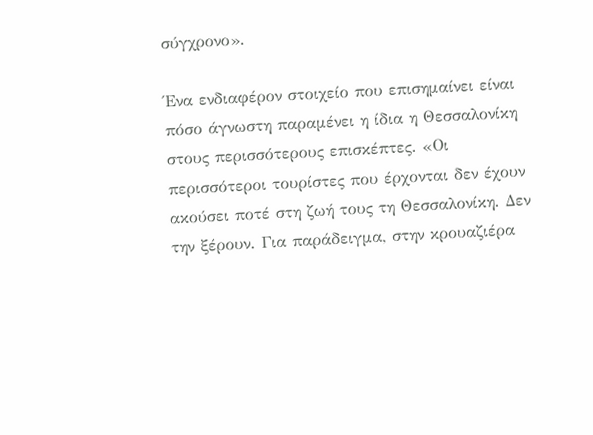σύγχρονο».

Ένα ενδιαφέρον στοιχείο που επισημαίνει είναι πόσο άγνωστη παραμένει η ίδια η Θεσσαλονίκη στους περισσότερους επισκέπτες. «Οι περισσότεροι τουρίστες που έρχονται δεν έχουν ακούσει ποτέ στη ζωή τους τη Θεσσαλονίκη. Δεν την ξέρουν. Για παράδειγμα, στην κρουαζιέρα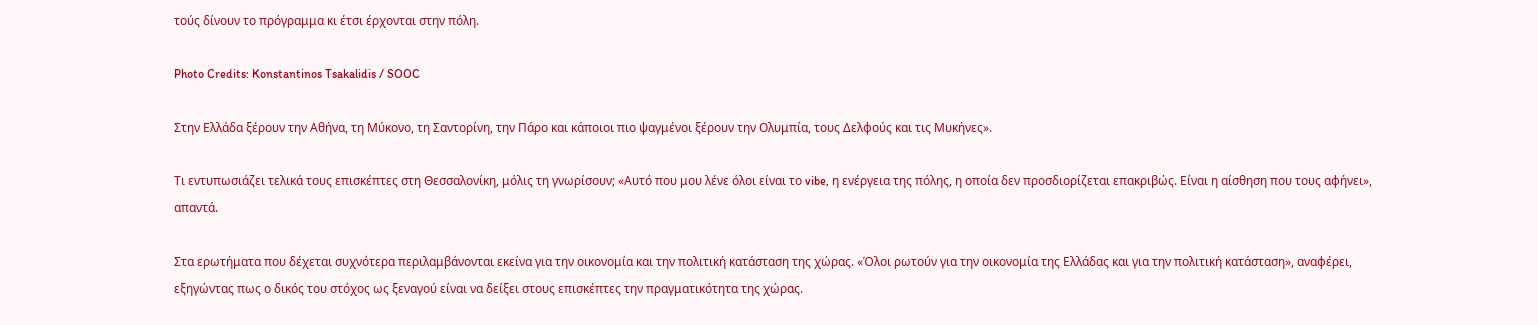τούς δίνουν το πρόγραμμα κι έτσι έρχονται στην πόλη.

Photo Credits: Konstantinos Tsakalidis / SOOC

Στην Ελλάδα ξέρουν την Αθήνα, τη Μύκονο, τη Σαντορίνη, την Πάρο και κάποιοι πιο ψαγμένοι ξέρουν την Ολυμπία, τους Δελφούς και τις Μυκήνες».

Τι εντυπωσιάζει τελικά τους επισκέπτες στη Θεσσαλονίκη, μόλις τη γνωρίσουν; «Αυτό που μου λένε όλοι είναι το vibe, η ενέργεια της πόλης, η οποία δεν προσδιορίζεται επακριβώς. Είναι η αίσθηση που τους αφήνει», απαντά.

Στα ερωτήματα που δέχεται συχνότερα περιλαμβάνονται εκείνα για την οικονομία και την πολιτική κατάσταση της χώρας. «Όλοι ρωτούν για την οικονομία της Ελλάδας και για την πολιτική κατάσταση», αναφέρει, εξηγώντας πως ο δικός του στόχος ως ξεναγού είναι να δείξει στους επισκέπτες την πραγματικότητα της χώρας.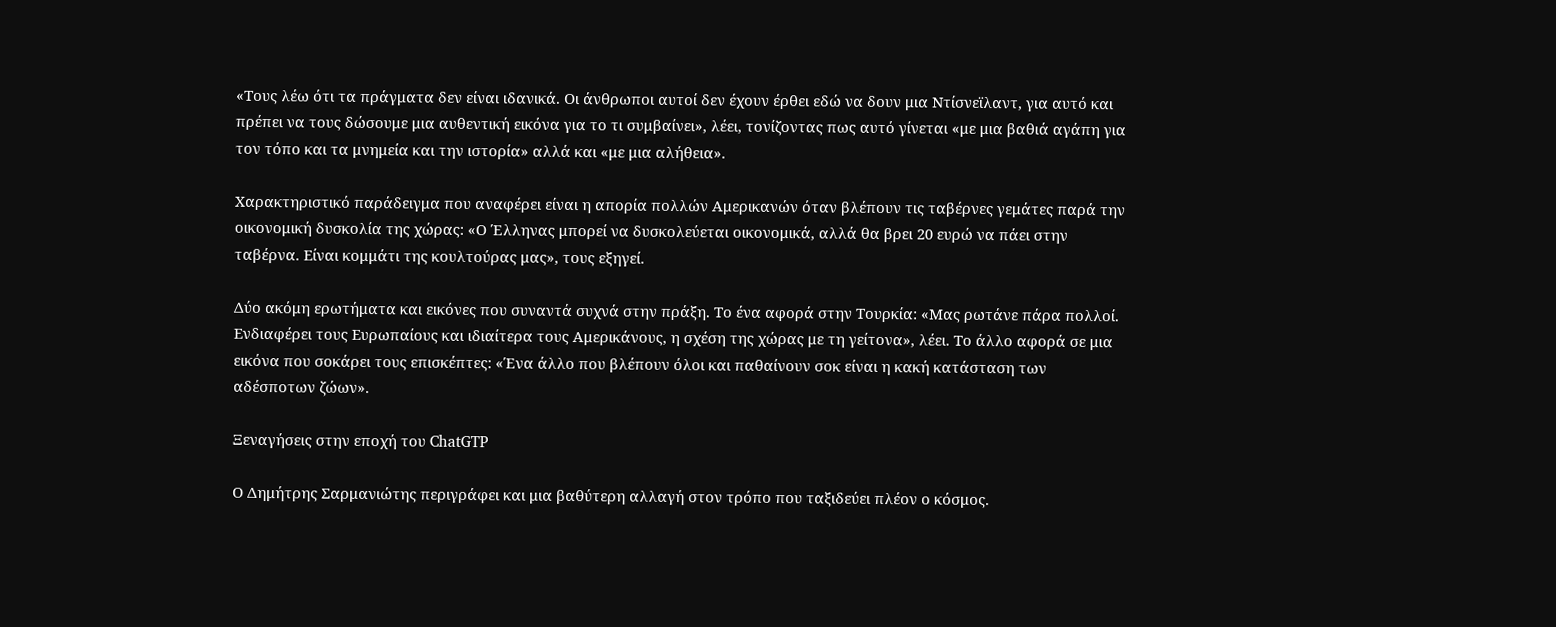«Τους λέω ότι τα πράγματα δεν είναι ιδανικά. Οι άνθρωποι αυτοί δεν έχουν έρθει εδώ να δουν μια Ντίσνεϊλαντ, για αυτό και πρέπει να τους δώσουμε μια αυθεντική εικόνα για το τι συμβαίνει», λέει, τονίζοντας πως αυτό γίνεται «με μια βαθιά αγάπη για τον τόπο και τα μνημεία και την ιστορία» αλλά και «με μια αλήθεια».

Χαρακτηριστικό παράδειγμα που αναφέρει είναι η απορία πολλών Αμερικανών όταν βλέπουν τις ταβέρνες γεμάτες παρά την οικονομική δυσκολία της χώρας: «Ο Έλληνας μπορεί να δυσκολεύεται οικονομικά, αλλά θα βρει 20 ευρώ να πάει στην ταβέρνα. Είναι κομμάτι της κουλτούρας μας», τους εξηγεί.

Δύο ακόμη ερωτήματα και εικόνες που συναντά συχνά στην πράξη. Το ένα αφορά στην Τουρκία: «Μας ρωτάνε πάρα πολλοί. Ενδιαφέρει τους Ευρωπαίους και ιδιαίτερα τους Αμερικάνους, η σχέση της χώρας με τη γείτονα», λέει. Το άλλο αφορά σε μια εικόνα που σοκάρει τους επισκέπτες: «Ένα άλλο που βλέπουν όλοι και παθαίνουν σοκ είναι η κακή κατάσταση των αδέσποτων ζώων».

Ξεναγήσεις στην εποχή του ChatGTP

Ο Δημήτρης Σαρμανιώτης περιγράφει και μια βαθύτερη αλλαγή στον τρόπο που ταξιδεύει πλέον ο κόσμος.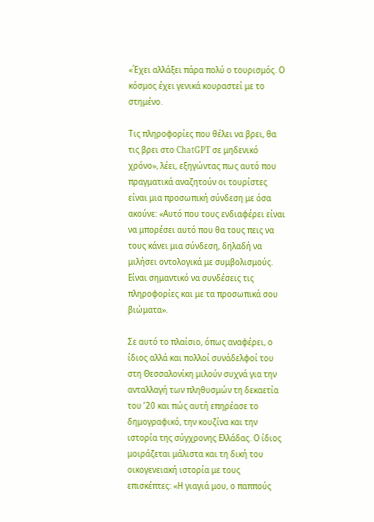«Έχει αλλάξει πάρα πολύ ο τουρισμός. Ο κόσμος έχει γενικά κουραστεί με το στημένο.

Τις πληροφορίες που θέλει να βρει, θα τις βρει στο ChatGPT σε μηδενικό χρόνο», λέει, εξηγώντας πως αυτό που πραγματικά αναζητούν οι τουρίστες είναι μια προσωπική σύνδεση με όσα ακούνε: «Αυτό που τους ενδιαφέρει είναι να μπορέσει αυτό που θα τους πεις να τους κάνει μια σύνδεση, δηλαδή να μιλήσει οντολογικά με συμβολισμούς. Είναι σημαντικό να συνδέσεις τις πληροφορίες και με τα προσωπικά σου βιώματα».

Σε αυτό το πλαίσιο, όπως αναφέρει, ο ίδιος αλλά και πολλοί συνάδελφοί του στη Θεσσαλονίκη μιλούν συχνά για την ανταλλαγή των πληθυσμών τη δεκαετία του ’20 και πώς αυτή επηρέασε το δημογραφικό, την κουζίνα και την ιστορία της σύγχρονης Ελλάδας. Ο ίδιος μοιράζεται μάλιστα και τη δική του οικογενειακή ιστορία με τους επισκέπτες: «Η γιαγιά μου, ο παππούς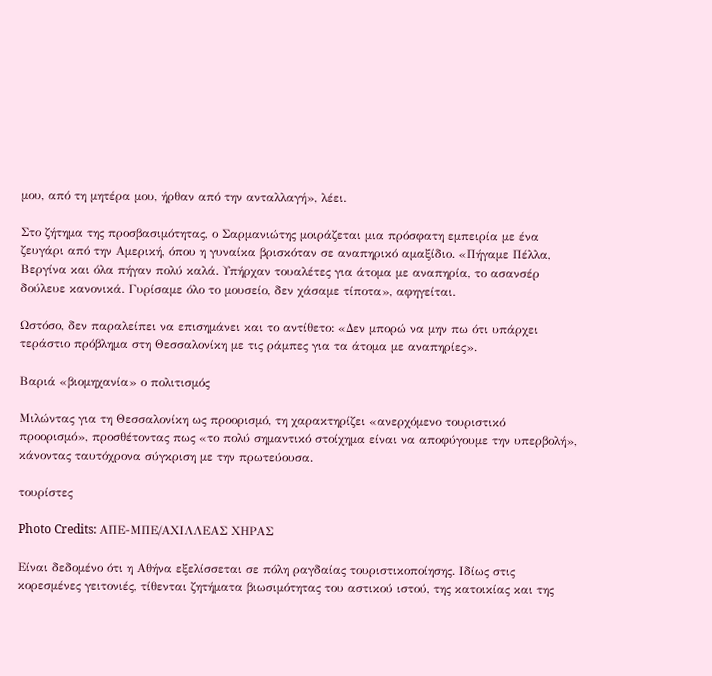μου, από τη μητέρα μου, ήρθαν από την ανταλλαγή», λέει.

Στο ζήτημα της προσβασιμότητας, ο Σαρμανιώτης μοιράζεται μια πρόσφατη εμπειρία με ένα ζευγάρι από την Αμερική, όπου η γυναίκα βρισκόταν σε αναπηρικό αμαξίδιο. «Πήγαμε Πέλλα, Βεργίνα και όλα πήγαν πολύ καλά. Υπήρχαν τουαλέτες για άτομα με αναπηρία, το ασανσέρ δούλευε κανονικά. Γυρίσαμε όλο το μουσείο, δεν χάσαμε τίποτα», αφηγείται.

Ωστόσο, δεν παραλείπει να επισημάνει και το αντίθετο: «Δεν μπορώ να μην πω ότι υπάρχει τεράστιο πρόβλημα στη Θεσσαλονίκη με τις ράμπες για τα άτομα με αναπηρίες».

Βαριά «βιομηχανία» ο πολιτισμός

Μιλώντας για τη Θεσσαλονίκη ως προορισμό, τη χαρακτηρίζει «ανερχόμενο τουριστικό προορισμό», προσθέτοντας πως «το πολύ σημαντικό στοίχημα είναι να αποφύγουμε την υπερβολή», κάνοντας ταυτόχρονα σύγκριση με την πρωτεύουσα.

τουρίστες

Photo Credits: ΑΠΕ-ΜΠΕ/ΑΧΙΛΛΕΑΣ ΧΗΡΑΣ

Είναι δεδομένο ότι η Αθήνα εξελίσσεται σε πόλη ραγδαίας τουριστικοποίησης. Ιδίως στις κορεσμένες γειτονιές, τίθενται ζητήματα βιωσιμότητας του αστικού ιστού, της κατοικίας και της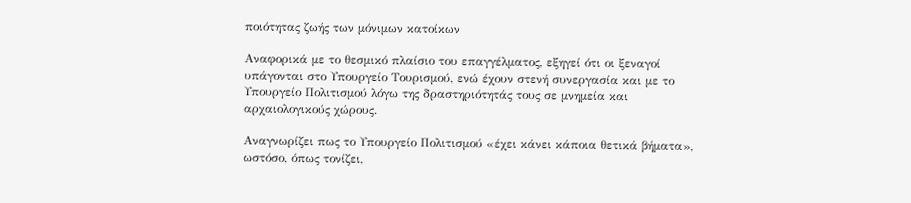ποιότητας ζωής των μόνιμων κατοίκων

Αναφορικά με το θεσμικό πλαίσιο του επαγγέλματος, εξηγεί ότι οι ξεναγοί υπάγονται στο Υπουργείο Τουρισμού, ενώ έχουν στενή συνεργασία και με το Υπουργείο Πολιτισμού λόγω της δραστηριότητάς τους σε μνημεία και αρχαιολογικούς χώρους.

Αναγνωρίζει πως το Υπουργείο Πολιτισμού «έχει κάνει κάποια θετικά βήματα», ωστόσο, όπως τονίζει,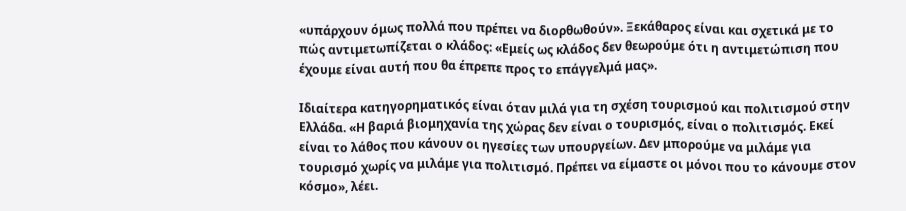«υπάρχουν όμως πολλά που πρέπει να διορθωθούν». Ξεκάθαρος είναι και σχετικά με το πώς αντιμετωπίζεται ο κλάδος: «Εμείς ως κλάδος δεν θεωρούμε ότι η αντιμετώπιση που έχουμε είναι αυτή που θα έπρεπε προς το επάγγελμά μας».

Ιδιαίτερα κατηγορηματικός είναι όταν μιλά για τη σχέση τουρισμού και πολιτισμού στην Ελλάδα. «Η βαριά βιομηχανία της χώρας δεν είναι ο τουρισμός, είναι ο πολιτισμός. Εκεί είναι το λάθος που κάνουν οι ηγεσίες των υπουργείων. Δεν μπορούμε να μιλάμε για τουρισμό χωρίς να μιλάμε για πολιτισμό. Πρέπει να είμαστε οι μόνοι που το κάνουμε στον κόσμο», λέει.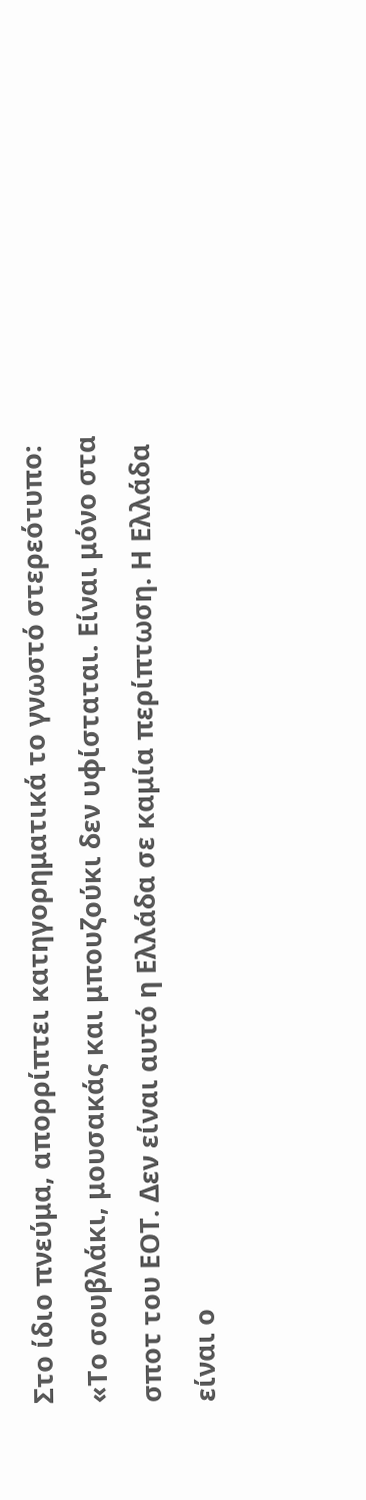Στο ίδιο πνεύμα, απορρίπτει κατηγορηματικά το γνωστό στερεότυπο: «Το σουβλάκι, μουσακάς και μπουζούκι δεν υφίσταται. Είναι μόνο στα σποτ του ΕΟΤ. Δεν είναι αυτό η Ελλάδα σε καμία περίπτωση. Η Ελλάδα είναι ο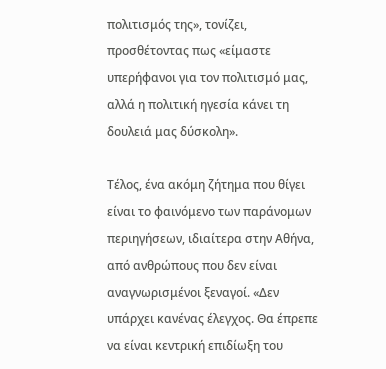πολιτισμός της», τονίζει, προσθέτοντας πως «είμαστε υπερήφανοι για τον πολιτισμό μας, αλλά η πολιτική ηγεσία κάνει τη δουλειά μας δύσκολη».

Τέλος, ένα ακόμη ζήτημα που θίγει είναι το φαινόμενο των παράνομων περιηγήσεων, ιδιαίτερα στην Αθήνα, από ανθρώπους που δεν είναι αναγνωρισμένοι ξεναγοί. «Δεν υπάρχει κανένας έλεγχος. Θα έπρεπε να είναι κεντρική επιδίωξη του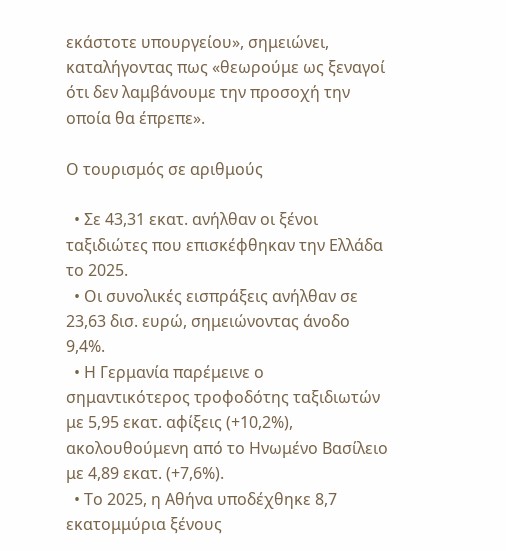εκάστοτε υπουργείου», σημειώνει, καταλήγοντας πως «θεωρούμε ως ξεναγοί ότι δεν λαμβάνουμε την προσοχή την οποία θα έπρεπε».

Ο τουρισμός σε αριθμούς

  • Σε 43,31 εκατ. ανήλθαν οι ξένοι ταξιδιώτες που επισκέφθηκαν την Ελλάδα το 2025.
  • Οι συνολικές εισπράξεις ανήλθαν σε 23,63 δισ. ευρώ, σημειώνοντας άνοδο 9,4%.
  • Η Γερμανία παρέμεινε ο σημαντικότερος τροφοδότης ταξιδιωτών με 5,95 εκατ. αφίξεις (+10,2%), ακολουθούμενη από το Ηνωμένο Βασίλειο με 4,89 εκατ. (+7,6%).
  • Το 2025, η Αθήνα υποδέχθηκε 8,7 εκατομμύρια ξένους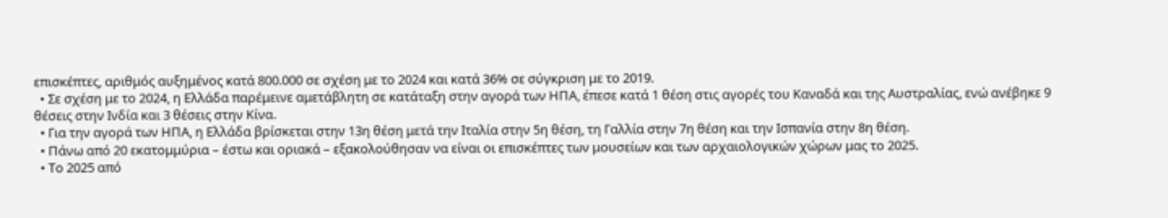επισκέπτες, αριθμός αυξημένος κατά 800.000 σε σχέση με το 2024 και κατά 36% σε σύγκριση με το 2019.
  • Σε σχέση με το 2024, η Ελλάδα παρέμεινε αμετάβλητη σε κατάταξη στην αγορά των ΗΠΑ, έπεσε κατά 1 θέση στις αγορές του Καναδά και της Αυστραλίας, ενώ ανέβηκε 9 θέσεις στην Ινδία και 3 θέσεις στην Κίνα.
  • Για την αγορά των ΗΠΑ, η Ελλάδα βρίσκεται στην 13η θέση μετά την Ιταλία στην 5η θέση, τη Γαλλία στην 7η θέση και την Ισπανία στην 8η θέση.
  • Πάνω από 20 εκατομμύρια – έστω και οριακά – εξακολούθησαν να είναι οι επισκέπτες των μουσείων και των αρχαιολογικών χώρων μας το 2025.
  • Το 2025 από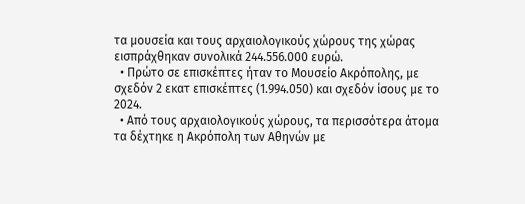τα μουσεία και τους αρχαιολογικούς χώρους της χώρας εισπράχθηκαν συνολικά 244.556.000 ευρώ.
  • Πρώτο σε επισκέπτες ήταν το Μουσείο Ακρόπολης, με σχεδόν 2 εκατ επισκέπτες (1.994.050) και σχεδόν ίσους με το 2024.
  • Από τους αρχαιολογικούς χώρους, τα περισσότερα άτομα τα δέχτηκε η Ακρόπολη των Αθηνών με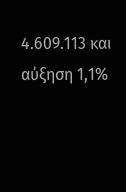4.609.113 και αύξηση 1,1%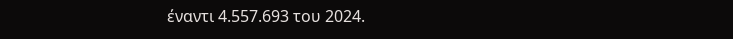έναντι 4.557.693 του 2024.